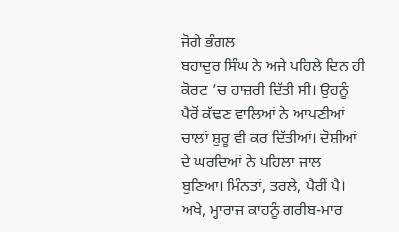ਜੋਗੇ ਭੰਗਲ
ਬਹਾਦੁਰ ਸਿੰਘ ਨੇ ਅਜੇ ਪਹਿਲੇ ਦਿਨ ਹੀ ਕੋਰਟ ’ਚ ਹਾਜ਼ਰੀ ਦਿੱਤੀ ਸੀ। ਉਹਨੂੰ ਪੈਰੋਂ ਕੱਢਣ ਵਾਲਿਆਂ ਨੇ ਆਪਣੀਆਂ ਚਾਲਾਂ ਸ਼ੁਰੂ ਵੀ ਕਰ ਦਿੱਤੀਆਂ। ਦੋਸ਼ੀਆਂ ਦੇ ਘਰਦਿਆਂ ਨੇ ਪਹਿਲਾ ਜਾਲ ਬੁਣਿਆ। ਮਿੰਨਤਾਂ, ਤਰਲੇ, ਪੈਰੀਂ ਪੈ। ਅਖੇ, ਮ੍ਹਾਰਾਜ ਕਾਹਨੂੰ ਗਰੀਬ-ਮਾਰ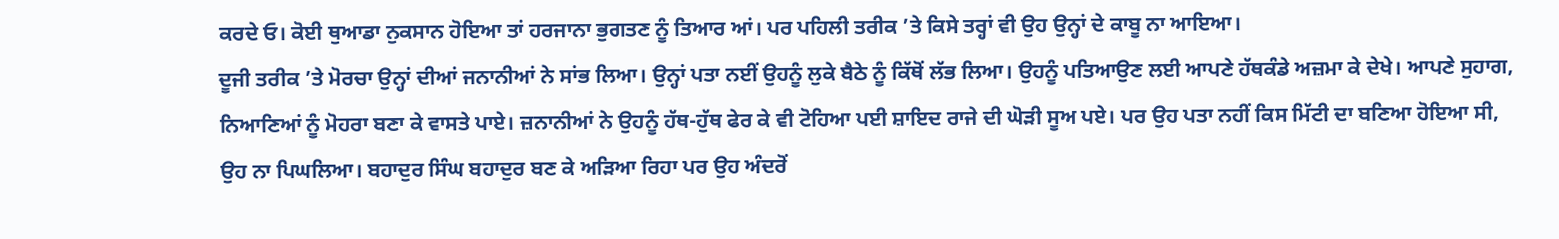ਕਰਦੇ ਓ। ਕੋਈ ਥੁਆਡਾ ਨੁਕਸਾਨ ਹੋਇਆ ਤਾਂ ਹਰਜਾਨਾ ਭੁਗਤਣ ਨੂੰ ਤਿਆਰ ਆਂ। ਪਰ ਪਹਿਲੀ ਤਰੀਕ ’ਤੇ ਕਿਸੇ ਤਰ੍ਹਾਂ ਵੀ ਉਹ ਉਨ੍ਹਾਂ ਦੇ ਕਾਬੂ ਨਾ ਆਇਆ।
ਦੂਜੀ ਤਰੀਕ ’ਤੇ ਮੋਰਚਾ ਉਨ੍ਹਾਂ ਦੀਆਂ ਜਨਾਨੀਆਂ ਨੇ ਸਾਂਭ ਲਿਆ। ਉਨ੍ਹਾਂ ਪਤਾ ਨਈਂ ਉਹਨੂੰ ਲੁਕੇ ਬੈਠੇ ਨੂੰ ਕਿੱਥੋਂ ਲੱਭ ਲਿਆ। ਉਹਨੂੰ ਪਤਿਆਉਣ ਲਈ ਆਪਣੇ ਹੱਥਕੰਡੇ ਅਜ਼ਮਾ ਕੇ ਦੇਖੇ। ਆਪਣੇ ਸੁਹਾਗ, ਨਿਆਣਿਆਂ ਨੂੰ ਮੋਹਰਾ ਬਣਾ ਕੇ ਵਾਸਤੇ ਪਾਏ। ਜ਼ਨਾਨੀਆਂ ਨੇ ਉਹਨੂੰ ਹੱਥ-ਹੁੱਥ ਫੇਰ ਕੇ ਵੀ ਟੋਹਿਆ ਪਈ ਸ਼ਾਇਦ ਰਾਜੇ ਦੀ ਘੋੜੀ ਸੂਅ ਪਏ। ਪਰ ਉਹ ਪਤਾ ਨਹੀਂ ਕਿਸ ਮਿੱਟੀ ਦਾ ਬਣਿਆ ਹੋਇਆ ਸੀ, ਉਹ ਨਾ ਪਿਘਲਿਆ। ਬਹਾਦੁਰ ਸਿੰਘ ਬਹਾਦੁਰ ਬਣ ਕੇ ਅੜਿਆ ਰਿਹਾ ਪਰ ਉਹ ਅੰਦਰੋਂ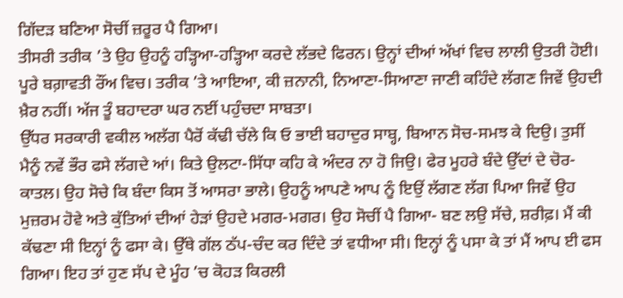ਗਿੱਦੜ ਬਣਿਆ ਸੋਚੀਂ ਜ਼ਰੂਰ ਪੈ ਗਿਆ।
ਤੀਸਰੀ ਤਰੀਕ ’ਤੇ ਉਹ ਉਹਨੂੰ ਹੜ੍ਹਿਆ-ਹੜ੍ਹਿਆ ਕਰਦੇ ਲੱਭਦੇ ਫਿਰਨ। ਉਨ੍ਹਾਂ ਦੀਆਂ ਅੱਖਾਂ ਵਿਚ ਲਾਲੀ ਉਤਰੀ ਹੋਈ। ਪੂਰੇ ਬਗ਼ਾਵਤੀ ਰੌਂਅ ਵਿਚ। ਤਰੀਕ ’ਤੇ ਆਇਆ, ਕੀ ਜ਼ਨਾਨੀ, ਨਿਆਣਾ-ਸਿਆਣਾ ਜਾਣੀ ਕਹਿੰਦੇ ਲੱਗਣ ਜਿਵੇਂ ਉਹਦੀ ਖ਼ੈਰ ਨਹੀਂ। ਅੱਜ ਤੂੰ ਬਹਾਦਰਾ ਘਰ ਨਈਂ ਪਹੁੰਚਦਾ ਸਾਬਤਾ।
ਉੱਧਰ ਸਰਕਾਰੀ ਵਕੀਲ ਅਲੱਗ ਪੈਰੋਂ ਕੱਢੀ ਚੱਲੇ ਕਿ ਓ ਭਾਈ ਬਹਾਦੁਰ ਸਾਬ੍ਹ, ਬਿਆਨ ਸੋਚ-ਸਮਝ ਕੇ ਦਿਉ। ਤੁਸੀਂ ਮੈਨੂੰ ਨਵੇਂ ਭੌਰ ਫਸੇ ਲੱਗਦੇ ਆਂ। ਕਿਤੇ ਉਲਟਾ-ਸਿੱਧਾ ਕਹਿ ਕੇ ਅੰਦਰ ਨਾ ਹੋ ਜਿਉ। ਫੇਰ ਮੂਹਰੇ ਬੰਦੇ ਉੱਦਾਂ ਦੇ ਚੋਰ-ਕਾਤਲ। ਉਹ ਸੋਚੇ ਕਿ ਬੰਦਾ ਕਿਸ ਤੋਂ ਆਸਰਾ ਭਾਲੇ। ਉਹਨੂੰ ਆਪਣੇ ਆਪ ਨੂੰ ਇਉਂ ਲੱਗਣ ਲੱਗ ਪਿਆ ਜਿਵੇਂ ਉਹ ਮੁਜ਼ਰਮ ਹੋਵੇ ਅਤੇ ਕੁੱਤਿਆਂ ਦੀਆਂ ਹੇੜਾਂ ਉਹਦੇ ਮਗਰ-ਮਗਰ। ਉਹ ਸੋਚੀਂ ਪੈ ਗਿਆ- ਬਣ ਲਉ ਸੱਚੇ, ਸ਼ਰੀਫ਼। ਮੈਂ ਕੀ ਕੱਢਣਾ ਸੀ ਇਨ੍ਹਾਂ ਨੂੰ ਫਸਾ ਕੇ। ਉੱਥੇ ਗੱਲ ਠੱਪ-ਚੰਦ ਕਰ ਦਿੰਦੇ ਤਾਂ ਵਧੀਆ ਸੀ। ਇਨ੍ਹਾਂ ਨੂੰ ਪਸਾ ਕੇ ਤਾਂ ਮੈਂ ਆਪ ਈ ਫਸ ਗਿਆ। ਇਹ ਤਾਂ ਹੁਣ ਸੱਪ ਦੇ ਮੂੰਹ ’ਚ ਕੋਹੜ ਕਿਰਲੀ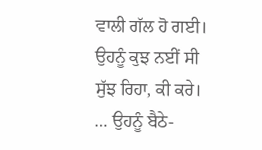ਵਾਲੀ ਗੱਲ ਹੋ ਗਈ। ਉਹਨੂੰ ਕੁਝ ਨਈਂ ਸੀ ਸੁੱਝ ਰਿਹਾ, ਕੀ ਕਰੇ। … ਉਹਨੂੰ ਬੈਠੇ-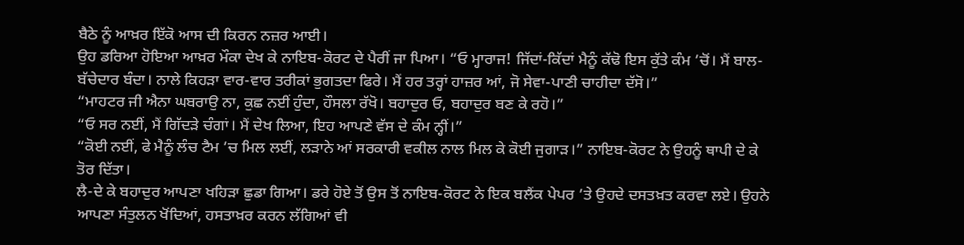ਬੈਠੇ ਨੂੰ ਆਖ਼ਰ ਇੱਕੋ ਆਸ ਦੀ ਕਿਰਨ ਨਜ਼ਰ ਆਈ।
ਉਹ ਡਰਿਆ ਹੋਇਆ ਆਖ਼ਰ ਮੌਕਾ ਦੇਖ ਕੇ ਨਾਇਬ-ਕੋਰਟ ਦੇ ਪੈਰੀਂ ਜਾ ਪਿਆ। “ਓ ਮ੍ਹਾਰਾਜ! ਜਿੱਦਾਂ-ਕਿੱਦਾਂ ਮੈਨੂੰ ਕੱਢੋ ਇਸ ਕੁੱਤੇ ਕੰਮ ’ਚੋਂ। ਮੈਂ ਬਾਲ-ਬੱਚੇਦਾਰ ਬੰਦਾ। ਨਾਲੇ ਕਿਹੜਾ ਵਾਰ-ਵਾਰ ਤਰੀਕਾਂ ਭੁਗਤਦਾ ਫਿਰੇ। ਮੈਂ ਹਰ ਤਰ੍ਹਾਂ ਹਾਜ਼ਰ ਆਂ, ਜੋ ਸੇਵਾ-ਪਾਣੀ ਚਾਹੀਦਾ ਦੱਸੋ।”
“ਮਾਹਟਰ ਜੀ ਐਨਾ ਘਬਰਾਉ ਨਾ, ਕੁਛ ਨਈਂ ਹੁੰਦਾ, ਹੌਸਲਾ ਰੱਖੋ। ਬਹਾਦੁਰ ਓ, ਬਹਾਦੁਰ ਬਣ ਕੇ ਰਹੋ।”
“ਓ ਸਰ ਨਈਂ, ਮੈਂ ਗਿੱਦੜੇ ਚੰਗਾਂ। ਮੈਂ ਦੇਖ ਲਿਆ, ਇਹ ਆਪਣੇ ਵੱਸ ਦੇ ਕੰਮ ਨ੍ਹੀਂ।”
“ਕੋਈ ਨਈਂ, ਫੇ ਮੈਨੂੰ ਲੰਚ ਟੈਮ ’ਚ ਮਿਲ ਲਈਂ, ਲੜਾਨੇ ਆਂ ਸਰਕਾਰੀ ਵਕੀਲ ਨਾਲ ਮਿਲ ਕੇ ਕੋਈ ਜੁਗਾੜ।” ਨਾਇਬ-ਕੋਰਟ ਨੇ ਉਹਨੂੰ ਥਾਪੀ ਦੇ ਕੇ ਤੋਰ ਦਿੱਤਾ।
ਲੈ-ਦੇ ਕੇ ਬਹਾਦੁਰ ਆਪਣਾ ਖਹਿੜਾ ਛੁਡਾ ਗਿਆ। ਡਰੇ ਹੋਏ ਤੋਂ ਉਸ ਤੋਂ ਨਾਇਬ-ਕੋਰਟ ਨੇ ਇਕ ਬਲੈਂਕ ਪੇਪਰ ’ਤੇ ਉਹਦੇ ਦਸਤਖ਼ਤ ਕਰਵਾ ਲਏ। ਉਹਨੇ ਆਪਣਾ ਸੰਤੁਲਨ ਖੋਂਦਿਆਂ, ਹਸਤਾਖ਼ਰ ਕਰਨ ਲੱਗਿਆਂ ਵੀ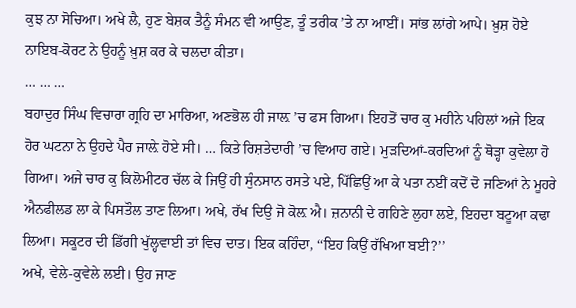ਕੁਝ ਨਾ ਸੋਚਿਆ। ਅਖੇ ਲੈ, ਹੁਣ ਬੇਸ਼ਕ ਤੈਨੂੰ ਸੰਮਨ ਵੀ ਆਉਣ, ਤੂੰ ਤਰੀਕ ’ਤੇ ਨਾ ਆਈਂ। ਸਾਂਭ ਲਾਂਗੇ ਆਪੇ। ਖ਼ੁਸ਼ ਹੋਏ ਨਾਇਬ-ਕੋਰਟ ਨੇ ਉਹਨੂੰ ਖ਼ੁਸ਼ ਕਰ ਕੇ ਚਲਦਾ ਕੀਤਾ।
… … …
ਬਹਾਦੁਰ ਸਿੰਘ ਵਿਚਾਰਾ ਗ੍ਰਹਿ ਦਾ ਮਾਰਿਆ, ਅਣਭੋਲ ਹੀ ਜਾਲ਼ ’ਚ ਫਸ ਗਿਆ। ਇਹਤੋਂ ਚਾਰ ਕੁ ਮਹੀਨੇ ਪਹਿਲਾਂ ਅਜੇ ਇਕ ਹੋਰ ਘਟਨਾ ਨੇ ਉਹਦੇ ਪੈਰ ਜਾਲ਼ੇ ਹੋਏ ਸੀ। … ਕਿਤੇ ਰਿਸ਼ਤੇਦਾਰੀ ’ਚ ਵਿਆਹ ਗਏ। ਮੁੜਦਿਆਂ-ਕਰਦਿਆਂ ਨੂੰ ਥੋੜ੍ਹਾ ਕੁਵੇਲਾ ਹੋ ਗਿਆ। ਅਜੇ ਚਾਰ ਕੁ ਕਿਲੋਮੀਟਰ ਚੱਲ ਕੇ ਜਿਉਂ ਹੀ ਸੁੰਨਸਾਨ ਰਸਤੇ ਪਏ, ਪਿੱਛਿਉਂ ਆ ਕੇ ਪਤਾ ਨਈਂ ਕਦੋਂ ਦੋ ਜਣਿਆਂ ਨੇ ਮੂਹਰੇ ਐਨਫੀਲਡ ਲਾ ਕੇ ਪਿਸਤੌਲ ਤਾਣ ਲਿਆ। ਅਖੇ, ਰੱਖ ਦਿਉ ਜੋ ਕੋਲ਼ ਐ। ਜ਼ਨਾਨੀ ਦੇ ਗਹਿਣੇ ਲੁਹਾ ਲਏ, ਇਹਦਾ ਬਟੂਆ ਕਢਾ ਲਿਆ। ਸਕੂਟਰ ਦੀ ਡਿੱਗੀ ਖੁੱਲ੍ਹਵਾਈ ਤਾਂ ਵਿਚ ਦਾਤ। ਇਕ ਕਹਿੰਦਾ, ‘‘ਇਹ ਕਿਉਂ ਰੱਖਿਆ ਬਈ?’’
ਅਖੇ, ਵੇਲੇ-ਕੁਵੇਲੇ ਲਈ। ਉਹ ਜਾਣ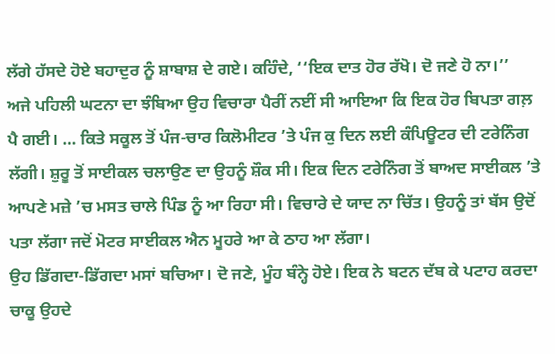ਲੱਗੇ ਹੱਸਦੇ ਹੋਏ ਬਹਾਦੁਰ ਨੂੰ ਸ਼ਾਬਾਸ਼ ਦੇ ਗਏ। ਕਹਿੰਦੇ, ‘‘ਇਕ ਦਾਤ ਹੋਰ ਰੱਖੋ। ਦੋ ਜਣੇ ਹੋ ਨਾ।’’
ਅਜੇ ਪਹਿਲੀ ਘਟਨਾ ਦਾ ਝੰਬਿਆ ਉਹ ਵਿਚਾਰਾ ਪੈਰੀਂ ਨਈਂ ਸੀ ਆਇਆ ਕਿ ਇਕ ਹੋਰ ਬਿਪਤਾ ਗਲ਼ ਪੈ ਗਈ। … ਕਿਤੇ ਸਕੂਲ ਤੋਂ ਪੰਜ-ਚਾਰ ਕਿਲੋਮੀਟਰ ’ਤੇ ਪੰਜ ਕੁ ਦਿਨ ਲਈ ਕੰਪਿਊਟਰ ਦੀ ਟਰੇਨਿੰਗ ਲੱਗੀ। ਸ਼ੁਰੂ ਤੋਂ ਸਾਈਕਲ ਚਲਾਉਣ ਦਾ ਉਹਨੂੰ ਸ਼ੌਕ ਸੀ। ਇਕ ਦਿਨ ਟਰੇਨਿੰਗ ਤੋਂ ਬਾਅਦ ਸਾਈਕਲ ’ਤੇ ਆਪਣੇ ਮਜ਼ੇ ’ਚ ਮਸਤ ਚਾਲੇ ਪਿੰਡ ਨੂੰ ਆ ਰਿਹਾ ਸੀ। ਵਿਚਾਰੇ ਦੇ ਯਾਦ ਨਾ ਚਿੱਤ। ਉਹਨੂੰ ਤਾਂ ਬੱਸ ਉਦੋਂ ਪਤਾ ਲੱਗਾ ਜਦੋਂ ਮੋਟਰ ਸਾਈਕਲ ਐਨ ਮੂਹਰੇ ਆ ਕੇ ਠਾਹ ਆ ਲੱਗਾ।
ਉਹ ਡਿੱਗਦਾ-ਡਿੱਗਦਾ ਮਸਾਂ ਬਚਿਆ। ਦੋ ਜਣੇ, ਮੂੰਹ ਬੰਨ੍ਹੇ ਹੋਏ। ਇਕ ਨੇ ਬਟਨ ਦੱਬ ਕੇ ਪਟਾਹ ਕਰਦਾ ਚਾਕੂ ਉਹਦੇ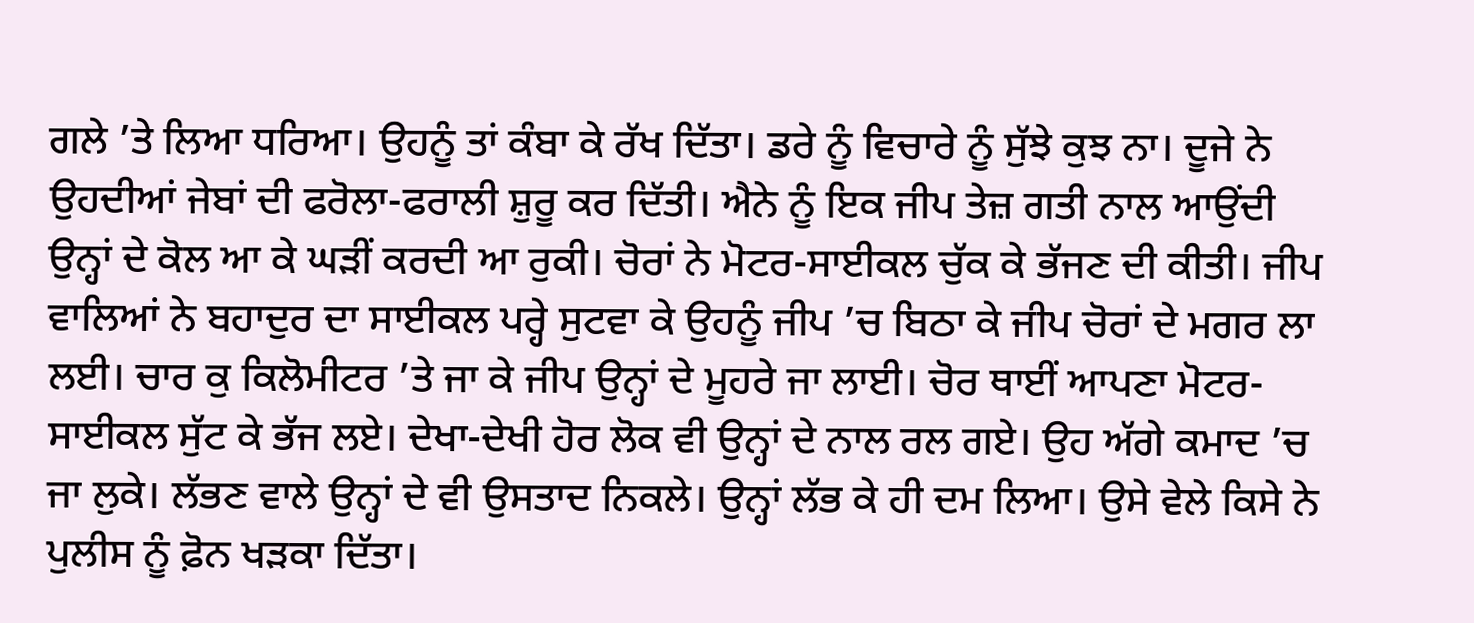ਗਲੇ ’ਤੇ ਲਿਆ ਧਰਿਆ। ਉਹਨੂੰ ਤਾਂ ਕੰਬਾ ਕੇ ਰੱਖ ਦਿੱਤਾ। ਡਰੇ ਨੂੰ ਵਿਚਾਰੇ ਨੂੰ ਸੁੱਝੇ ਕੁਝ ਨਾ। ਦੂਜੇ ਨੇ ਉਹਦੀਆਂ ਜੇਬਾਂ ਦੀ ਫਰੋਲਾ-ਫਰਾਲੀ ਸ਼ੁਰੂ ਕਰ ਦਿੱਤੀ। ਐਨੇ ਨੂੰ ਇਕ ਜੀਪ ਤੇਜ਼ ਗਤੀ ਨਾਲ ਆਉਂਦੀ ਉਨ੍ਹਾਂ ਦੇ ਕੋਲ ਆ ਕੇ ਘੜੀਂ ਕਰਦੀ ਆ ਰੁਕੀ। ਚੋਰਾਂ ਨੇ ਮੋਟਰ-ਸਾਈਕਲ ਚੁੱਕ ਕੇ ਭੱਜਣ ਦੀ ਕੀਤੀ। ਜੀਪ ਵਾਲਿਆਂ ਨੇ ਬਹਾਦੁਰ ਦਾ ਸਾਈਕਲ ਪਰ੍ਹੇ ਸੁਟਵਾ ਕੇ ਉਹਨੂੰ ਜੀਪ ’ਚ ਬਿਠਾ ਕੇ ਜੀਪ ਚੋਰਾਂ ਦੇ ਮਗਰ ਲਾ ਲਈ। ਚਾਰ ਕੁ ਕਿਲੋਮੀਟਰ ’ਤੇ ਜਾ ਕੇ ਜੀਪ ਉਨ੍ਹਾਂ ਦੇ ਮੂਹਰੇ ਜਾ ਲਾਈ। ਚੋਰ ਥਾਈਂ ਆਪਣਾ ਮੋਟਰ-ਸਾਈਕਲ ਸੁੱਟ ਕੇ ਭੱਜ ਲਏ। ਦੇਖਾ-ਦੇਖੀ ਹੋਰ ਲੋਕ ਵੀ ਉਨ੍ਹਾਂ ਦੇ ਨਾਲ ਰਲ ਗਏ। ਉਹ ਅੱਗੇ ਕਮਾਦ ’ਚ ਜਾ ਲੁਕੇ। ਲੱਭਣ ਵਾਲੇ ਉਨ੍ਹਾਂ ਦੇ ਵੀ ਉਸਤਾਦ ਨਿਕਲੇ। ਉਨ੍ਹਾਂ ਲੱਭ ਕੇ ਹੀ ਦਮ ਲਿਆ। ਉਸੇ ਵੇਲੇ ਕਿਸੇ ਨੇ ਪੁਲੀਸ ਨੂੰ ਫ਼ੋਨ ਖੜਕਾ ਦਿੱਤਾ।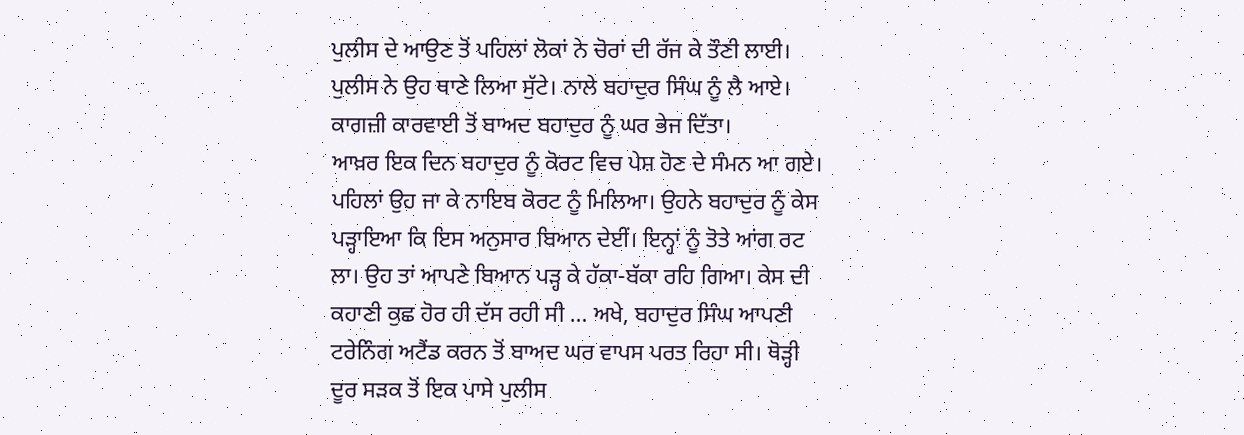ਪੁਲੀਸ ਦੇ ਆਉਣ ਤੋਂ ਪਹਿਲਾਂ ਲੋਕਾਂ ਨੇ ਚੋਰਾਂ ਦੀ ਰੱਜ ਕੇ ਤੌਣੀ ਲਾਈ। ਪੁਲੀਸ ਨੇ ਉਹ ਥਾਣੇ ਲਿਆ ਸੁੱਟੇ। ਨਾਲੇ ਬਹਾਦੁਰ ਸਿੰਘ ਨੂੰ ਲੈ ਆਏ। ਕਾਗਜ਼ੀ ਕਾਰਵਾਈ ਤੋਂ ਬਾਅਦ ਬਹਾਦੁਰ ਨੂੰ ਘਰ ਭੇਜ ਦਿੱਤਾ।
ਆਖ਼ਰ ਇਕ ਦਿਨ ਬਹਾਦੁਰ ਨੂੰ ਕੋਰਟ ਵਿਚ ਪੇਸ਼ ਹੋਣ ਦੇ ਸੰਮਨ ਆ ਗਏ। ਪਹਿਲਾਂ ਉਹ ਜਾ ਕੇ ਨਾਇਬ ਕੋਰਟ ਨੂੰ ਮਿਲਿਆ। ਉਹਨੇ ਬਹਾਦੁਰ ਨੂੰ ਕੇਸ ਪੜ੍ਹਾਇਆ ਕਿ ਇਸ ਅਨੁਸਾਰ ਬਿਆਨ ਦੇਈਂ। ਇਨ੍ਹਾਂ ਨੂੰ ਤੋਤੇ ਆਂਗ ਰਟ ਲਾ। ਉਹ ਤਾਂ ਆਪਣੇ ਬਿਆਨ ਪੜ੍ਹ ਕੇ ਹੱਕਾ-ਬੱਕਾ ਰਹਿ ਗਿਆ। ਕੇਸ ਦੀ ਕਹਾਣੀ ਕੁਛ ਹੋਰ ਹੀ ਦੱਸ ਰਹੀ ਸੀ … ਅਖੇ, ਬਹਾਦੁਰ ਸਿੰਘ ਆਪਣੀ ਟਰੇਨਿੰਗ ਅਟੈਂਡ ਕਰਨ ਤੋਂ ਬਾਅਦ ਘਰ ਵਾਪਸ ਪਰਤ ਰਿਹਾ ਸੀ। ਥੋੜ੍ਹੀ ਦੂਰ ਸੜਕ ਤੋਂ ਇਕ ਪਾਸੇ ਪੁਲੀਸ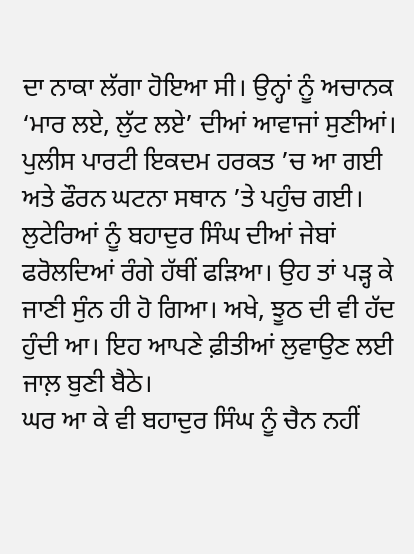ਦਾ ਨਾਕਾ ਲੱਗਾ ਹੋਇਆ ਸੀ। ਉਨ੍ਹਾਂ ਨੂੰ ਅਚਾਨਕ ‘ਮਾਰ ਲਏ, ਲੁੱਟ ਲਏ’ ਦੀਆਂ ਆਵਾਜਾਂ ਸੁਣੀਆਂ। ਪੁਲੀਸ ਪਾਰਟੀ ਇਕਦਮ ਹਰਕਤ ’ਚ ਆ ਗਈ ਅਤੇ ਫੌਰਨ ਘਟਨਾ ਸਥਾਨ ’ਤੇ ਪਹੁੰਚ ਗਈ। ਲੁਟੇਰਿਆਂ ਨੂੰ ਬਹਾਦੁਰ ਸਿੰਘ ਦੀਆਂ ਜੇਬਾਂ ਫਰੋਲਦਿਆਂ ਰੰਗੇ ਹੱਥੀਂ ਫੜਿਆ। ਉਹ ਤਾਂ ਪੜ੍ਹ ਕੇ ਜਾਣੀ ਸੁੰਨ ਹੀ ਹੋ ਗਿਆ। ਅਖੇ, ਝੂਠ ਦੀ ਵੀ ਹੱਦ ਹੁੰਦੀ ਆ। ਇਹ ਆਪਣੇ ਫ਼ੀਤੀਆਂ ਲੁਵਾਉਣ ਲਈ ਜਾਲ਼ ਬੁਣੀ ਬੈਠੇ।
ਘਰ ਆ ਕੇ ਵੀ ਬਹਾਦੁਰ ਸਿੰਘ ਨੂੰ ਚੈਨ ਨਹੀਂ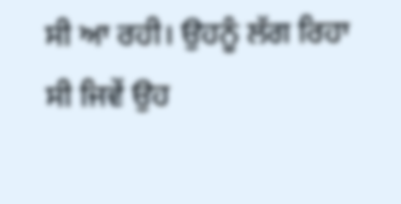ਸੀ ਆ ਰਹੀ। ਉਹਨੂੰ ਲੱਗ ਰਿਹਾ ਸੀ ਜਿਵੇਂ ਉਹ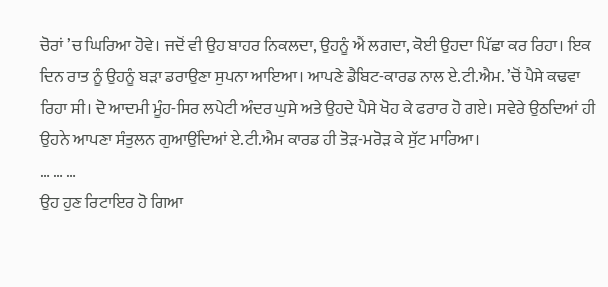ਚੋਰਾਂ ’ਚ ਘਿਰਿਆ ਹੋਵੇ। ਜਦੋਂ ਵੀ ਉਹ ਬਾਹਰ ਨਿਕਲਦਾ, ਉਹਨੂੰ ਐਂ ਲਗਦਾ, ਕੋਈ ਉਹਦਾ ਪਿੱਛਾ ਕਰ ਰਿਹਾ। ਇਕ ਦਿਨ ਰਾਤ ਨੂੰ ਉਹਨੂੰ ਬੜਾ ਡਰਾਉਣਾ ਸੁਪਨਾ ਆਇਆ। ਆਪਣੇ ਡੈਬਿਟ-ਕਾਰਡ ਨਾਲ ਏ.ਟੀ.ਐਮ. ’ਚੋਂ ਪੈਸੇ ਕਢਵਾ ਰਿਹਾ ਸੀ। ਦੋ ਆਦਮੀ ਮੂੰਹ-ਸਿਰ ਲਪੇਟੀ ਅੰਦਰ ਘੁਸੇ ਅਤੇ ਉਹਦੇ ਪੈਸੇ ਖੋਹ ਕੇ ਫਰਾਰ ਹੋ ਗਏ। ਸਵੇਰੇ ਉਠਦਿਆਂ ਹੀ ਉਹਨੇ ਆਪਣਾ ਸੰਤੁਲਨ ਗੁਆਉਂਦਿਆਂ ਏ.ਟੀ.ਐਮ ਕਾਰਡ ਹੀ ਤੋੜ-ਮਰੋੜ ਕੇ ਸੁੱਟ ਮਾਰਿਆ।
… … …
ਉਹ ਹੁਣ ਰਿਟਾਇਰ ਹੋ ਗਿਆ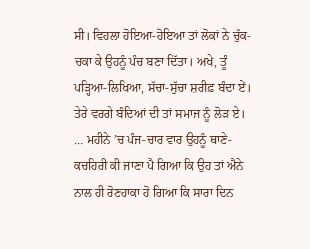ਸੀ। ਵਿਹਲਾ ਹੋਇਆ-ਹੋਇਆ ਤਾਂ ਲੋਕਾਂ ਨੇ ਚੁੱਕ-ਚਕਾ ਕੇ ਉਹਨੂੰ ਪੰਚ ਬਣਾ ਦਿੱਤਾ। ਅਖੇ, ਤੂੰ ਪੜ੍ਹਿਆ-ਲਿਖਿਆ, ਸੱਚਾ-ਸੁੱਚਾ ਸ਼ਰੀਫ਼ ਬੰਦਾ ਏਂ। ਤੇਰੇ ਵਰਗੇ ਬੰਦਿਆਂ ਦੀ ਤਾਂ ਸਮਾਜ ਨੂੰ ਲੋੜ ਏ। … ਮਹੀਨੇ ’ਚ ਪੰਜ-ਚਾਰ ਵਾਰ ਉਹਨੂੰ ਥਾਣੇ-ਕਚਹਿਰੀ ਕੀ ਜਾਣਾ ਪੈ ਗਿਆ ਕਿ ਉਹ ਤਾਂ ਐਨੇ ਨਾਲ ਹੀ ਰੋਣਹਾਕਾ ਹੋ ਗਿਆ ਕਿ ਸਾਰਾ ਦਿਨ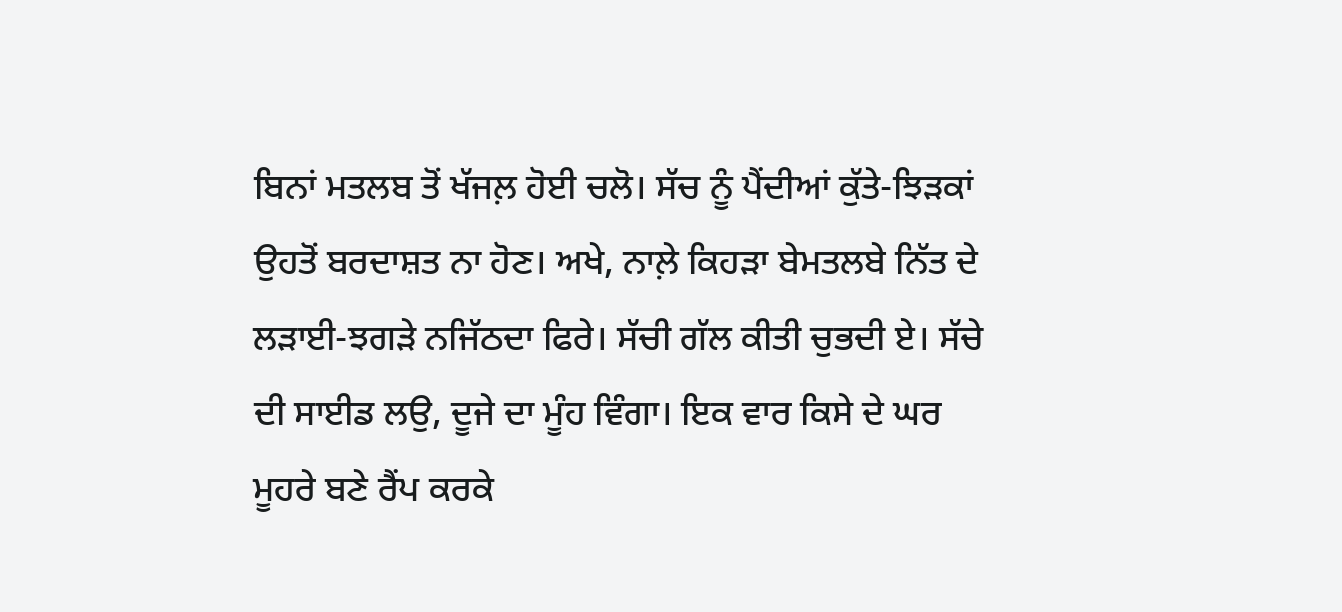ਬਿਨਾਂ ਮਤਲਬ ਤੋਂ ਖੱਜਲ਼ ਹੋਈ ਚਲੋ। ਸੱਚ ਨੂੰ ਪੈਂਦੀਆਂ ਕੁੱਤੇ-ਝਿੜਕਾਂ ਉਹਤੋਂ ਬਰਦਾਸ਼ਤ ਨਾ ਹੋਣ। ਅਖੇ, ਨਾਲ਼ੇ ਕਿਹੜਾ ਬੇਮਤਲਬੇ ਨਿੱਤ ਦੇ ਲੜਾਈ-ਝਗੜੇ ਨਜਿੱਠਦਾ ਫਿਰੇ। ਸੱਚੀ ਗੱਲ ਕੀਤੀ ਚੁਭਦੀ ਏ। ਸੱਚੇ ਦੀ ਸਾਈਡ ਲਉ, ਦੂਜੇ ਦਾ ਮੂੰਹ ਵਿੰਗਾ। ਇਕ ਵਾਰ ਕਿਸੇ ਦੇ ਘਰ ਮੂਹਰੇ ਬਣੇ ਰੈਂਪ ਕਰਕੇ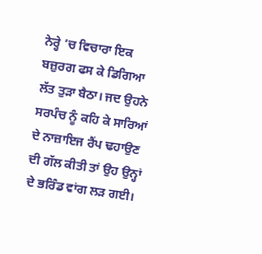ਨੇਰ੍ਹੇ ’ਚ ਵਿਚਾਰਾ ਇਕ ਬਜ਼ੁਰਗ ਫਸ ਕੇ ਡਿਗਿਆ ਲੱਤ ਤੁੜਾ ਬੈਠਾ। ਜਦ ਉਹਨੇ ਸਰਪੰਚ ਨੂੰ ਕਹਿ ਕੇ ਸਾਰਿਆਂ ਦੇ ਨਾਜ਼ਾਇਜ ਰੈਂਪ ਢਹਾਉਣ ਦੀ ਗੱਲ ਕੀਤੀ ਤਾਂ ਉਹ ਉਨ੍ਹਾਂ ਦੇ ਭਰਿੰਡ ਵਾਂਗ ਲੜ ਗਈ।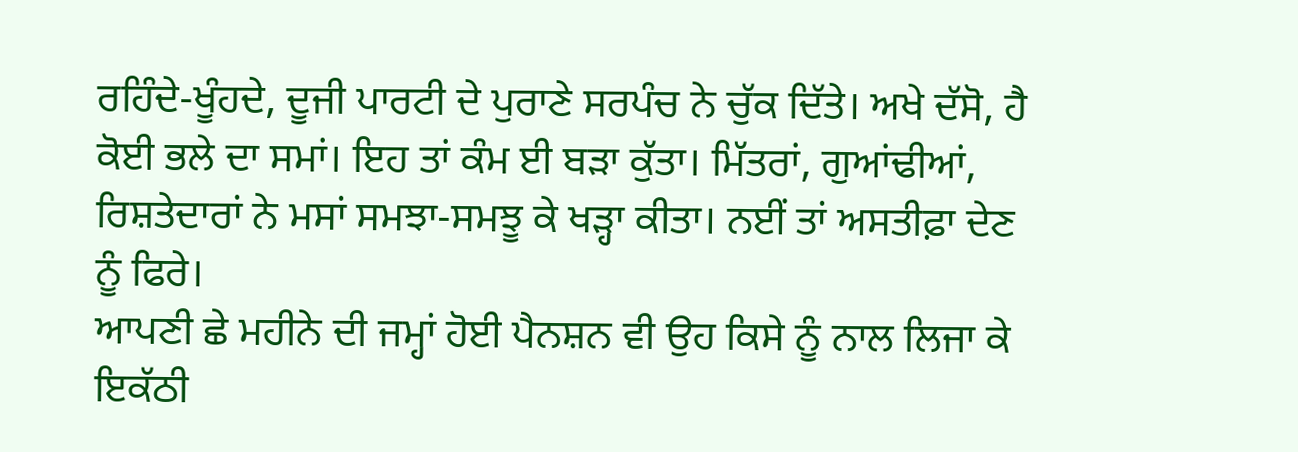ਰਹਿੰਦੇ-ਖੂੰਹਦੇ, ਦੂਜੀ ਪਾਰਟੀ ਦੇ ਪੁਰਾਣੇ ਸਰਪੰਚ ਨੇ ਚੁੱਕ ਦਿੱਤੇ। ਅਖੇ ਦੱਸੋ, ਹੈ ਕੋਈ ਭਲੇ ਦਾ ਸਮਾਂ। ਇਹ ਤਾਂ ਕੰਮ ਈ ਬੜਾ ਕੁੱਤਾ। ਮਿੱਤਰਾਂ, ਗੁਆਂਢੀਆਂ, ਰਿਸ਼ਤੇਦਾਰਾਂ ਨੇ ਮਸਾਂ ਸਮਝਾ-ਸਮਝੂ ਕੇ ਖੜ੍ਹਾ ਕੀਤਾ। ਨਈਂ ਤਾਂ ਅਸਤੀਫ਼ਾ ਦੇਣ ਨੂੰ ਫਿਰੇ।
ਆਪਣੀ ਛੇ ਮਹੀਨੇ ਦੀ ਜਮ੍ਹਾਂ ਹੋਈ ਪੈਨਸ਼ਨ ਵੀ ਉਹ ਕਿਸੇ ਨੂੰ ਨਾਲ ਲਿਜਾ ਕੇ ਇਕੱਠੀ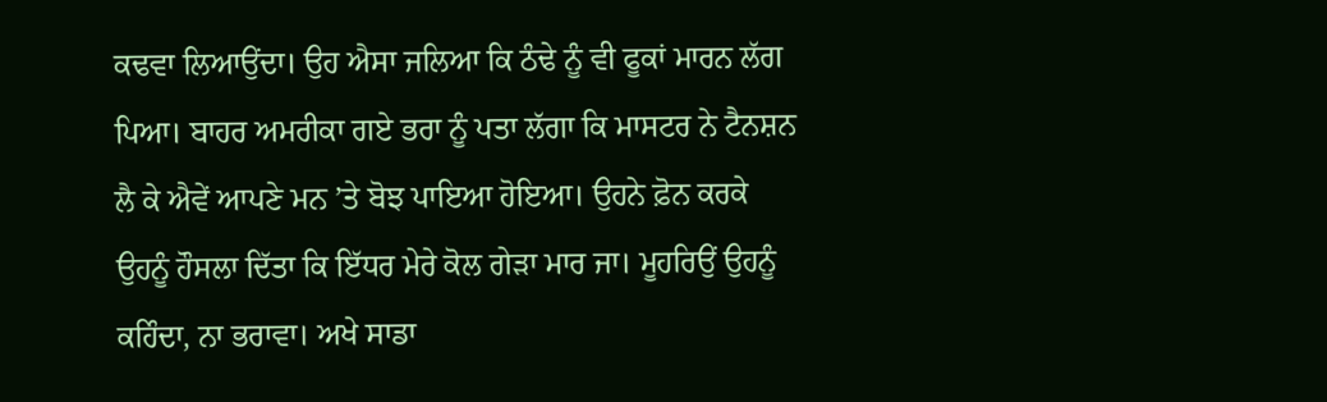ਕਢਵਾ ਲਿਆਉਂਦਾ। ਉਹ ਐਸਾ ਜਲਿਆ ਕਿ ਠੰਢੇ ਨੂੰ ਵੀ ਫੂਕਾਂ ਮਾਰਨ ਲੱਗ ਪਿਆ। ਬਾਹਰ ਅਮਰੀਕਾ ਗਏ ਭਰਾ ਨੂੰ ਪਤਾ ਲੱਗਾ ਕਿ ਮਾਸਟਰ ਨੇ ਟੈਨਸ਼ਨ ਲੈ ਕੇ ਐਵੇਂ ਆਪਣੇ ਮਨ ’ਤੇ ਬੋਝ ਪਾਇਆ ਹੋਇਆ। ਉਹਨੇ ਫ਼ੋਨ ਕਰਕੇ ਉਹਨੂੰ ਹੌਸਲਾ ਦਿੱਤਾ ਕਿ ਇੱਧਰ ਮੇਰੇ ਕੋਲ ਗੇੜਾ ਮਾਰ ਜਾ। ਮੂਹਰਿਉਂ ਉਹਨੂੰ ਕਹਿੰਦਾ, ਨਾ ਭਰਾਵਾ। ਅਖੇ ਸਾਡਾ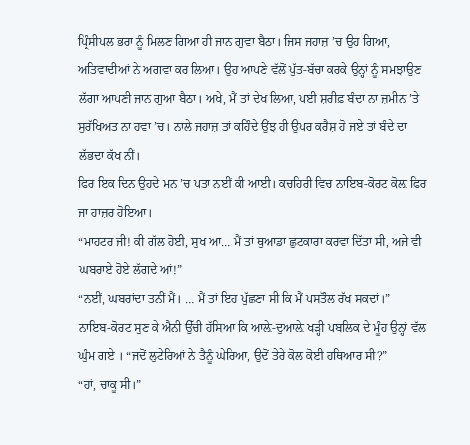ਪ੍ਰਿੰਸੀਪਲ ਭਰਾ ਨੂੰ ਮਿਲਣ ਗਿਆ ਹੀ ਜਾਨ ਗੁਵਾ ਬੈਠਾ। ਜਿਸ ਜਹਾਜ਼ ’ਚ ਉਹ ਗਿਆ, ਅਤਿਵਾਦੀਆਂ ਨੇ ਅਗਵਾ ਕਰ ਲਿਆ। ਉਹ ਆਪਣੇ ਵੱਲੋਂ ਪੁੱਤ-ਬੱਚਾ ਕਰਕੇ ਉਨ੍ਹਾਂ ਨੂੰ ਸਮਝਾਉਣ ਲੱਗਾ ਆਪਣੀ ਜਾਨ ਗੁਆ ਬੈਠਾ। ਅਖੇ, ਮੈਂ ਤਾਂ ਦੇਖ ਲਿਆ, ਪਈ ਸ਼ਰੀਫ਼ ਬੰਦਾ ਨਾ ਜ਼ਮੀਨ ’ਤੇ ਸੁਰੱਖਿਅਤ ਨਾ ਹਵਾ ’ਚ। ਨਾਲੇ ਜਹਾਜ਼ ਤਾਂ ਕਹਿੰਦੇ ਉਂਝ ਹੀ ਉਪਰ ਕਰੈਸ਼ ਹੋ ਜਏ ਤਾਂ ਬੰਦੇ ਦਾ ਲੱਭਦਾ ਕੱਖ ਨੀਂ।
ਫਿਰ ਇਕ ਦਿਨ ਉਹਦੇ ਮਨ ’ਚ ਪਤਾ ਨਈਂ ਕੀ ਆਈ। ਕਚਹਿਰੀ ਵਿਚ ਨਾਇਬ-ਕੋਰਟ ਕੋਲ਼ ਫਿਰ ਜਾ ਹਾਜ਼ਰ ਹੋਇਆ।
“ਮਾਹਟਰ ਜੀ! ਕੀ ਗੱਲ ਹੋਈ, ਸੁਖ ਆ… ਮੈਂ ਤਾਂ ਥੁਆਡਾ ਛੁਟਕਾਰਾ ਕਰਵਾ ਦਿੱਤਾ ਸੀ, ਅਜੇ ਵੀ ਘਬਰਾਏ ਹੋਏ ਲੱਗਦੇ ਆਂ!”
“ਨਈਂ, ਘਬਰਾਂਦਾ ਤਨੀਂ ਮੈਂ। … ਮੈਂ ਤਾਂ ਇਹ ਪੁੱਛਣਾ ਸੀ ਕਿ ਮੈਂ ਪਸਤੌਲ ਰੱਖ ਸਕਦਾਂ।”
ਨਾਇਬ-ਕੋਰਟ ਸੁਣ ਕੇ ਐਨੀ ਉੱਚੀ ਹੱਸਿਆ ਕਿ ਆਲ਼ੇ-ਦੁਆਲ਼ੇ ਖੜ੍ਹੀ ਪਬਲਿਕ ਦੇ ਮੂੰਹ ਉਨ੍ਹਾਂ ਵੱਲ ਘੁੰਮ ਗਏ । “ਜਦੋਂ ਲੁਟੇਰਿਆਂ ਨੇ ਤੈਨੂੰ ਘੇਰਿਆ, ਉਦੋਂ ਤੇਰੇ ਕੋਲ ਕੋਈ ਹਥਿਆਰ ਸੀ?”
“ਹਾਂ, ਚਾਕੂ ਸੀ।”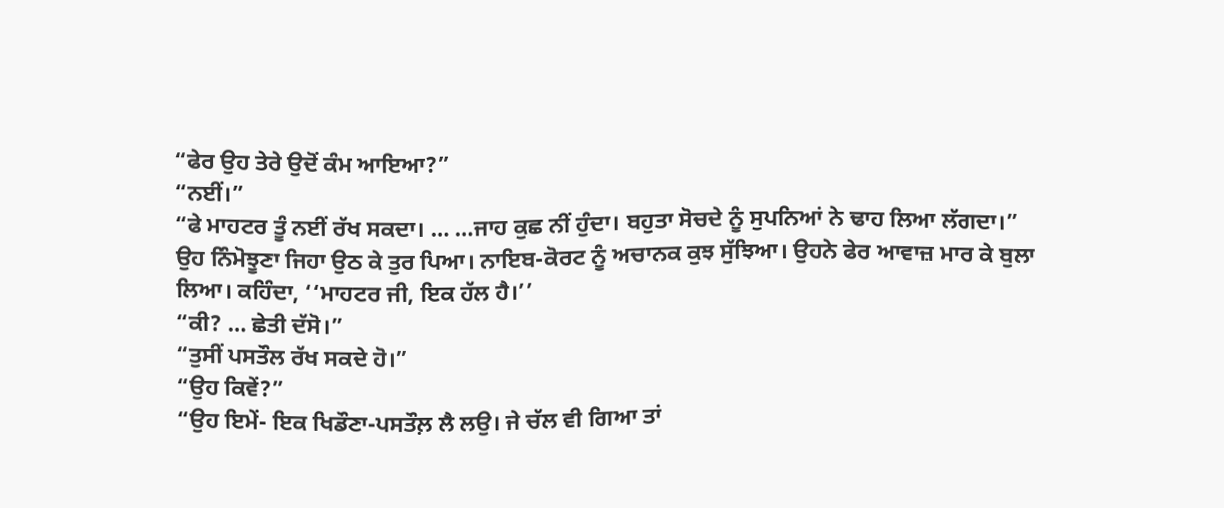“ਫੇਰ ਉਹ ਤੇਰੇ ਉਦੋਂ ਕੰਮ ਆਇਆ?”
“ਨਈਂ।”
“ਫੇ ਮਾਹਟਰ ਤੂੰ ਨਈਂ ਰੱਖ ਸਕਦਾ। … …ਜਾਹ ਕੁਛ ਨੀਂ ਹੁੰਦਾ। ਬਹੁਤਾ ਸੋਚਦੇ ਨੂੰ ਸੁਪਨਿਆਂ ਨੇ ਢਾਹ ਲਿਆ ਲੱਗਦਾ।”
ਉਹ ਨਿੰਮੋਝੂਣਾ ਜਿਹਾ ਉਠ ਕੇ ਤੁਰ ਪਿਆ। ਨਾਇਬ-ਕੋਰਟ ਨੂੰ ਅਚਾਨਕ ਕੁਝ ਸੁੱਝਿਆ। ਉਹਨੇ ਫੇਰ ਆਵਾਜ਼ ਮਾਰ ਕੇ ਬੁਲਾ ਲਿਆ। ਕਹਿੰਦਾ, ‘‘ਮਾਹਟਰ ਜੀ, ਇਕ ਹੱਲ ਹੈ।’’
“ਕੀ? … ਛੇਤੀ ਦੱਸੋ।”
“ਤੁਸੀਂ ਪਸਤੌਲ ਰੱਖ ਸਕਦੇ ਹੋ।”
“ਉਹ ਕਿਵੇਂ?”
“ਉਹ ਇਮੇਂ- ਇਕ ਖਿਡੌਣਾ-ਪਸਤੌਲ਼ ਲੈ ਲਉ। ਜੇ ਚੱਲ ਵੀ ਗਿਆ ਤਾਂ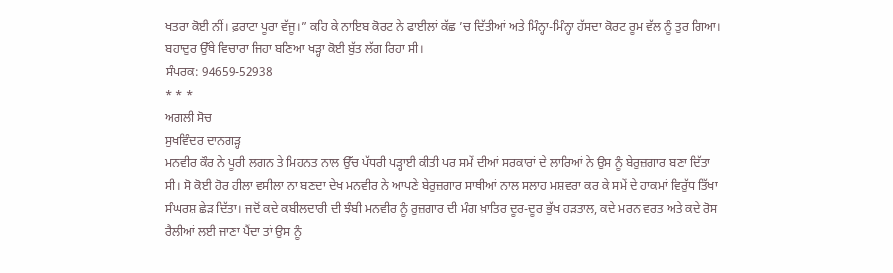ਖਤਰਾ ਕੋਈ ਨੀਂ। ਫ਼ਰਾਟਾ ਪੂਰਾ ਵੱਜੂ।” ਕਹਿ ਕੇ ਨਾਇਬ ਕੋਰਟ ਨੇ ਫਾਈਲਾਂ ਕੱਛ ’ਚ ਦਿੱਤੀਆਂ ਅਤੇ ਮਿੰਨ੍ਹਾ-ਮਿੰਨ੍ਹਾ ਹੱਸਦਾ ਕੋਰਟ ਰੂਮ ਵੱਲ ਨੂੰ ਤੁਰ ਗਿਆ। ਬਹਾਦੁਰ ਉੱਥੇ ਵਿਚਾਰਾ ਜਿਹਾ ਬਣਿਆ ਖੜ੍ਹਾ ਕੋਈ ਬੁੱਤ ਲੱਗ ਰਿਹਾ ਸੀ।
ਸੰਪਰਕ: 94659-52938
* * *
ਅਗਲੀ ਸੋਚ
ਸੁਖਵਿੰਦਰ ਦਾਨਗੜ੍ਹ
ਮਨਵੀਰ ਕੌਰ ਨੇ ਪੂਰੀ ਲਗਨ ਤੇ ਮਿਹਨਤ ਨਾਲ ਉੱਚ ਪੱਧਰੀ ਪੜ੍ਹਾਈ ਕੀਤੀ ਪਰ ਸਮੇਂ ਦੀਆਂ ਸਰਕਾਰਾਂ ਦੇ ਲਾਰਿਆਂ ਨੇ ਉਸ ਨੂੰ ਬੇਰੁਜ਼ਗਾਰ ਬਣਾ ਦਿੱਤਾ ਸੀ। ਸੋ ਕੋਈ ਹੋਰ ਹੀਲਾ ਵਸੀਲਾ ਨਾ ਬਣਦਾ ਦੇਖ ਮਨਵੀਰ ਨੇ ਆਪਣੇ ਬੇਰੁਜ਼ਗਾਰ ਸਾਥੀਆਂ ਨਾਲ ਸਲਾਹ ਮਸ਼ਵਰਾ ਕਰ ਕੇ ਸਮੇਂ ਦੇ ਹਾਕਮਾਂ ਵਿਰੁੱਧ ਤਿੱਖਾ ਸੰਘਰਸ਼ ਛੇੜ ਦਿੱਤਾ। ਜਦੋਂ ਕਦੇ ਕਬੀਲਦਾਰੀ ਦੀ ਝੰਬੀ ਮਨਵੀਰ ਨੂੰ ਰੁਜ਼ਗਾਰ ਦੀ ਮੰਗ ਖ਼ਾਤਿਰ ਦੂਰ-ਦੂਰ ਭੁੱਖ ਹੜਤਾਲ, ਕਦੇ ਮਰਨ ਵਰਤ ਅਤੇ ਕਦੇ ਰੋਸ ਰੈਲੀਆਂ ਲਈ ਜਾਣਾ ਪੈਂਦਾ ਤਾਂ ਉਸ ਨੂੰ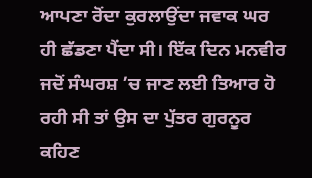ਆਪਣਾ ਰੋਂਦਾ ਕੁਰਲਾਉਂਦਾ ਜਵਾਕ ਘਰ ਹੀ ਛੱਡਣਾ ਪੈਂਦਾ ਸੀ। ਇੱਕ ਦਿਨ ਮਨਵੀਰ ਜਦੋਂ ਸੰਘਰਸ਼ ’ਚ ਜਾਣ ਲਈ ਤਿਆਰ ਹੋ ਰਹੀ ਸੀ ਤਾਂ ਉਸ ਦਾ ਪੁੱਤਰ ਗੁਰਨੂਰ ਕਹਿਣ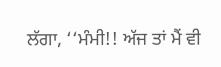ਲੱਗਾ, ‘‘ਮੰਮੀ!! ਅੱਜ ਤਾਂ ਮੈਂ ਵੀ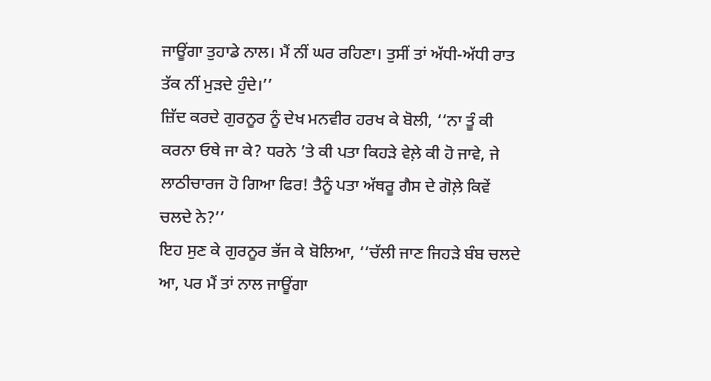ਜਾਊਂਗਾ ਤੁਹਾਡੇ ਨਾਲ। ਮੈਂ ਨੀਂ ਘਰ ਰਹਿਣਾ। ਤੁਸੀਂ ਤਾਂ ਅੱਧੀ-ਅੱਧੀ ਰਾਤ ਤੱਕ ਨੀਂ ਮੁੜਦੇ ਹੁੰਦੇ।’’
ਜ਼ਿੱਦ ਕਰਦੇ ਗੁਰਨੂਰ ਨੂੰ ਦੇਖ ਮਨਵੀਰ ਹਰਖ ਕੇ ਬੋਲੀ, ‘‘ਨਾ ਤੂੰ ਕੀ ਕਰਨਾ ਓਥੇ ਜਾ ਕੇ? ਧਰਨੇ ’ਤੇ ਕੀ ਪਤਾ ਕਿਹੜੇ ਵੇਲ਼ੇ ਕੀ ਹੋ ਜਾਵੇ, ਜੇ ਲਾਠੀਚਾਰਜ ਹੋ ਗਿਆ ਫਿਰ! ਤੈਨੂੰ ਪਤਾ ਅੱਥਰੂ ਗੈਸ ਦੇ ਗੋਲ਼ੇ ਕਿਵੇਂ ਚਲਦੇ ਨੇ?’’
ਇਹ ਸੁਣ ਕੇ ਗੁਰਨੂਰ ਭੱਜ ਕੇ ਬੋਲਿਆ, ‘‘ਚੱਲੀ ਜਾਣ ਜਿਹੜੇ ਬੰਬ ਚਲਦੇ ਆ, ਪਰ ਮੈਂ ਤਾਂ ਨਾਲ ਜਾਊਂਗਾ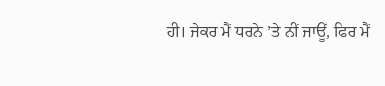ਹੀ। ਜੇਕਰ ਮੈਂ ਧਰਨੇ ’ਤੇ ਨੀਂ ਜਾਊਂ, ਫਿਰ ਮੈਂ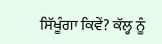ਸਿੱਖੂੰਗਾ ਕਿਵੇਂ? ਕੱਲ੍ਹ ਨੂੰ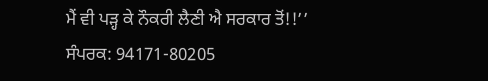ਮੈਂ ਵੀ ਪੜ੍ਹ ਕੇ ਨੌਕਰੀ ਲੈਣੀ ਐ ਸਰਕਾਰ ਤੋਂ!!’’
ਸੰਪਰਕ: 94171-80205